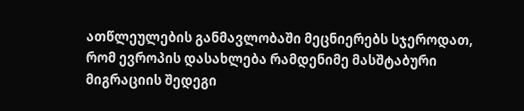ათწლეულების განმავლობაში მეცნიერებს სჯეროდათ, რომ ევროპის დასახლება რამდენიმე მასშტაბური მიგრაციის შედეგი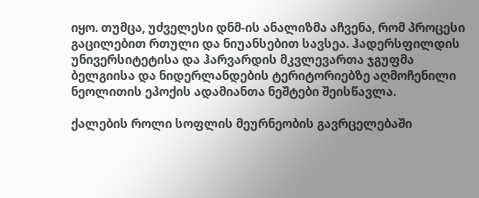იყო. თუმცა, უძველესი დნმ-ის ანალიზმა აჩვენა, რომ პროცესი გაცილებით რთული და ნიუანსებით სავსეა. ჰადერსფილდის უნივერსიტეტისა და ჰარვარდის მკვლევართა ჯგუფმა ბელგიისა და ნიდერლანდების ტერიტორიებზე აღმოჩენილი ნეოლითის ეპოქის ადამიანთა ნეშტები შეისწავლა.

ქალების როლი სოფლის მეურნეობის გავრცელებაში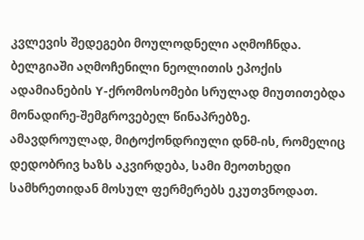კვლევის შედეგები მოულოდნელი აღმოჩნდა. ბელგიაში აღმოჩენილი ნეოლითის ეპოქის ადამიანების Y-ქრომოსომები სრულად მიუთითებდა მონადირე-შემგროვებელ წინაპრებზე. ამავდროულად, მიტოქონდრიული დნმ-ის, რომელიც დედობრივ ხაზს აკვირდება, სამი მეოთხედი სამხრეთიდან მოსულ ფერმერებს ეკუთვნოდათ.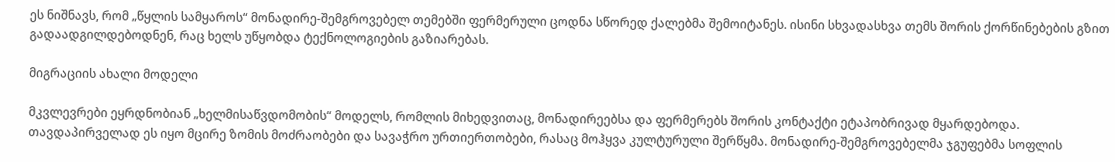ეს ნიშნავს, რომ „წყლის სამყაროს“ მონადირე-შემგროვებელ თემებში ფერმერული ცოდნა სწორედ ქალებმა შემოიტანეს. ისინი სხვადასხვა თემს შორის ქორწინებების გზით გადაადგილდებოდნენ, რაც ხელს უწყობდა ტექნოლოგიების გაზიარებას.

მიგრაციის ახალი მოდელი

მკვლევრები ეყრდნობიან „ხელმისაწვდომობის“ მოდელს, რომლის მიხედვითაც, მონადირეებსა და ფერმერებს შორის კონტაქტი ეტაპობრივად მყარდებოდა. თავდაპირველად ეს იყო მცირე ზომის მოძრაობები და სავაჭრო ურთიერთობები, რასაც მოჰყვა კულტურული შერწყმა. მონადირე-შემგროვებელმა ჯგუფებმა სოფლის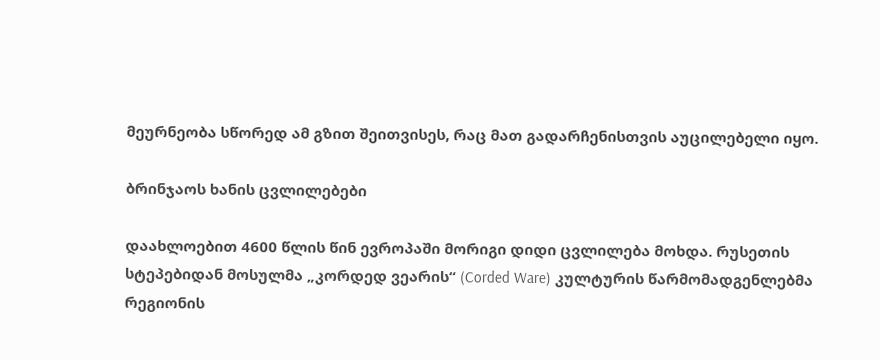მეურნეობა სწორედ ამ გზით შეითვისეს, რაც მათ გადარჩენისთვის აუცილებელი იყო.

ბრინჯაოს ხანის ცვლილებები

დაახლოებით 4600 წლის წინ ევროპაში მორიგი დიდი ცვლილება მოხდა. რუსეთის სტეპებიდან მოსულმა „კორდედ ვეარის“ (Corded Ware) კულტურის წარმომადგენლებმა რეგიონის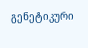გენეტიკური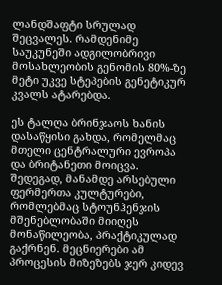ლანდშაფტი სრულად შეცვალეს. რამდენიმე საუკუნეში ადგილობრივი მოსახლეობის გენომის 80%-ზე მეტი უკვე სტეპების გენეტიკურ კვალს ატარებდა.

ეს ტალღა ბრინჯაოს ხანის დასაწყისი გახდა, რომელმაც მთელი ცენტრალური ევროპა და ბრიტანეთი მოიცვა. შედეგად, მანამდე არსებული ფერმერთა კულტურები, რომლებმაც სტოუნჰენჯის მშენებლობაში მიიღეს მონაწილეობა, პრაქტიკულად გაქრნენ. მეცნიერები ამ პროცესის მიზეზებს ჯერ კიდევ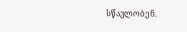სწავლობენ.